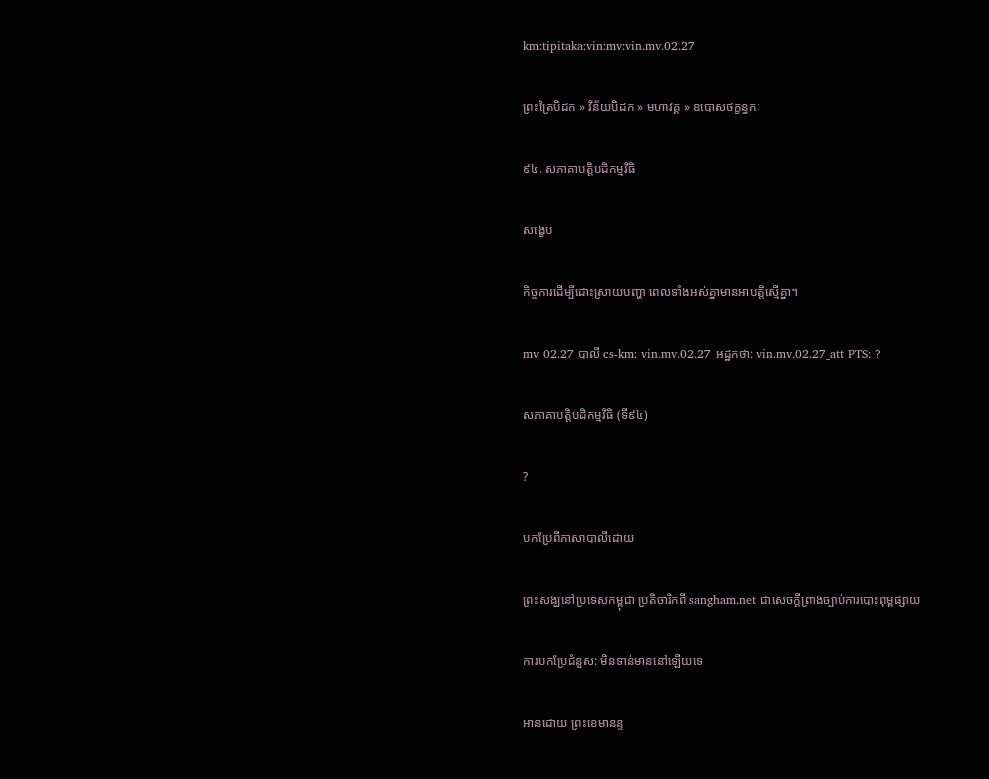km:tipitaka:vin:mv:vin.mv.02.27

ព្រះត្រៃបិដក » វិន័យបិដក » មហាវគ្គ » ឧបោសថក្ខន្ធកៈ

៩៤. សភាគាបត្តិបដិកម្មវិធិ

សង្ខេប

កិច្ចការដើម្បីដោះស្រាយបញ្ហា ពេលទាំងអស់គ្នាមានអាបត្តិស្មើគ្នា។

mv 02.27 បាលី cs-km: vin.mv.02.27 អដ្ឋកថា: vin.mv.02.27_att PTS: ?

សភាគាបត្តិបដិកម្មវិធិ (ទី៩៤)

?

បកប្រែពីភាសាបាលីដោយ

ព្រះសង្ឃនៅប្រទេសកម្ពុជា ប្រតិចារិកពី sangham.net ជាសេចក្តីព្រាងច្បាប់ការបោះពុម្ពផ្សាយ

ការបកប្រែជំនួស: មិនទាន់មាននៅឡើយទេ

អានដោយ ព្រះខេមានន្ទ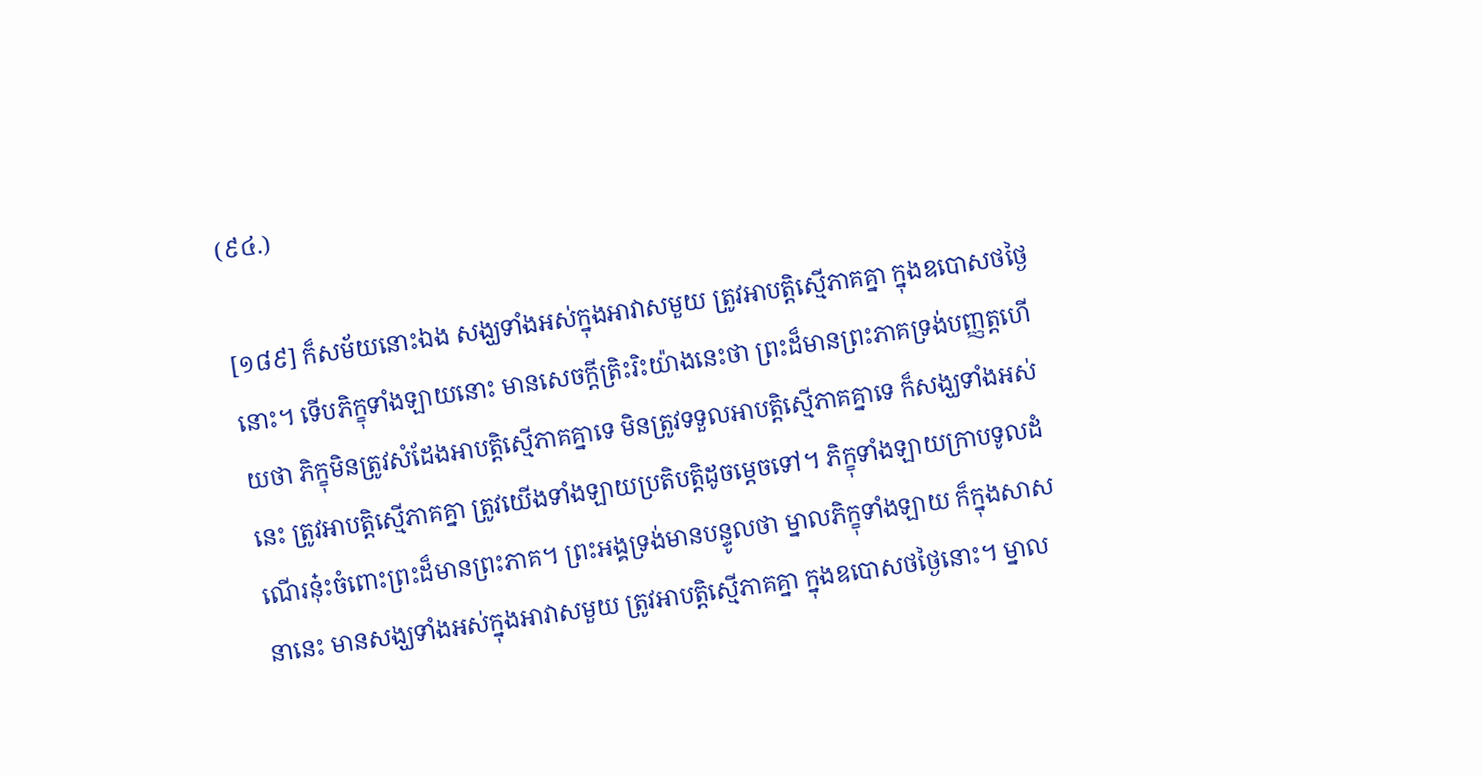(៩៤.)

[១៨៩] ក៏សម័យនោះឯង សង្ឃទាំងអស់ក្នុងអាវាសមួយ ត្រូវអាបត្តិស្មើភាគគ្នា ក្នុងឧបោសថថ្ងៃនោះ។ ទើបភិក្ខុទាំងឡាយនោះ មានសេចក្តីត្រិះរិះយ៉ាងនេះថា ព្រះដ៏មានព្រះភាគទ្រង់បញ្ញត្តហើយថា ភិក្ខុមិនត្រូវសំដែងអាបត្តិស្មើភាគគ្នាទេ មិនត្រូវទទួលអាបត្តិស្មើភាគគ្នាទេ ក៏សង្ឃទាំងអស់នេះ ត្រូវអាបត្តិស្មើភាគគ្នា ត្រូវយើងទាំងឡាយប្រតិបត្តិដូចម្តេចទៅ។ ភិក្ខុទាំងឡាយក្រាបទូលដំណើរនុ៎ះចំពោះព្រះដ៏មានព្រះភាគ។ ព្រះអង្គទ្រង់មានបន្ទូលថា ម្នាលភិក្ខុទាំងឡាយ ក៏ក្នុងសាសនានេះ មានសង្ឃទាំងអស់ក្នុងអាវាសមួយ ត្រូវអាបត្តិស្មើភាគគ្នា ក្នុងឧបោសថថ្ងៃនោះ។ ម្នាល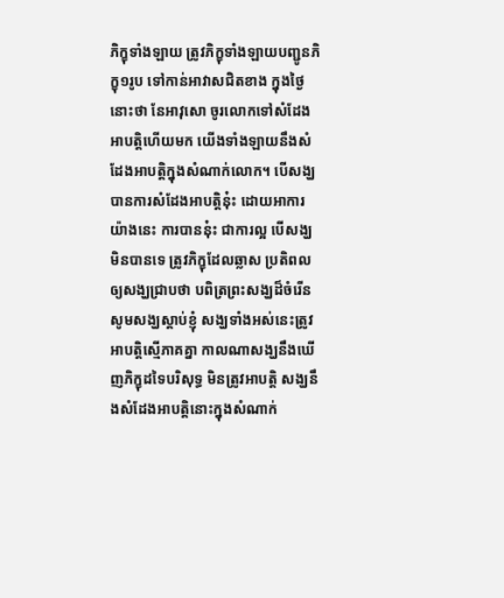ភិក្ខុទាំងឡាយ ត្រូវភិក្ខុទាំងឡាយបញ្ជូនភិក្ខុ១រូប ទៅកាន់អាវាសជិតខាង ក្នុងថ្ងៃនោះថា នែអាវុសោ ចូរលោកទៅសំដែងអាបត្តិហើយមក យើងទាំងឡាយនឹងសំដែងអាបត្តិក្នុងសំណាក់លោក។ បើសង្ឃបានការសំដែងអាបត្តិនុ៎ះ ដោយអាការយ៉ាងនេះ ការបាននុ៎ះ ជាការល្អ បើសង្ឃមិនបានទេ ត្រូវភិក្ខុដែលឆ្លាស ប្រតិពល ឲ្យសង្ឃជ្រាបថា បពិត្រព្រះសង្ឃដ៏ចំរើន សូមសង្ឃស្តាប់ខ្ញុំ សង្ឃទាំងអស់នេះត្រូវអាបត្តិស្មើភាគគ្នា កាលណាសង្ឃនឹងឃើញភិក្ខុដទៃបរិសុទ្ធ មិនត្រូវអាបត្តិ សង្ឃនឹងសំដែងអាបត្តិនោះក្នុងសំណាក់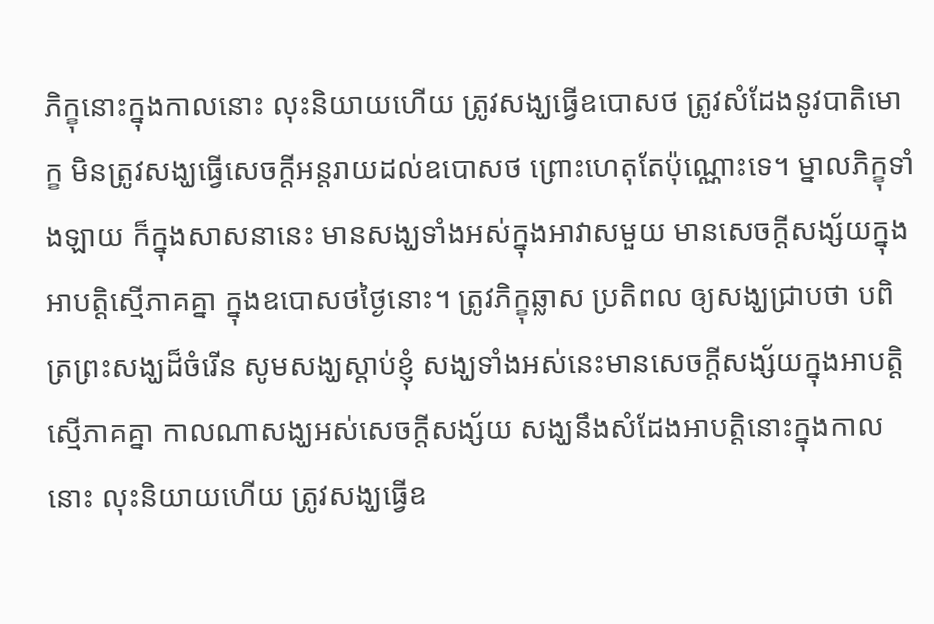ភិក្ខុនោះក្នុងកាលនោះ លុះនិយាយហើយ ត្រូវសង្ឃធ្វើឧបោសថ ត្រូវសំដែងនូវបាតិមោក្ខ មិនត្រូវសង្ឃធ្វើសេចក្តីអន្តរាយដល់ឧបោសថ ព្រោះហេតុតែប៉ុណ្ណោះទេ។ ម្នាលភិក្ខុទាំងឡាយ ក៏ក្នុងសាសនានេះ មានសង្ឃទាំងអស់ក្នុងអាវាសមួយ មានសេចក្តីសង្ស័យក្នុងអាបត្តិស្មើភាគគ្នា ក្នុងឧបោសថថ្ងៃនោះ។ ត្រូវភិក្ខុឆ្លាស ប្រតិពល ឲ្យសង្ឃជ្រាបថា បពិត្រព្រះសង្ឃដ៏ចំរើន សូមសង្ឃស្តាប់ខ្ញុំ សង្ឃទាំងអស់នេះមានសេចក្តីសង្ស័យក្នុងអាបត្តិស្មើភាគគ្នា កាលណាសង្ឃអស់សេចក្តីសង្ស័យ សង្ឃនឹងសំដែងអាបត្តិនោះក្នុងកាលនោះ លុះនិយាយហើយ ត្រូវសង្ឃធ្វើឧ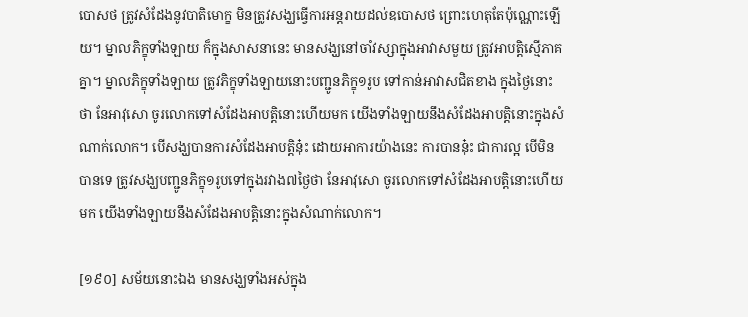បោសថ ត្រូវសំដែងនូវបាតិមោក្ខ មិនត្រូវសង្ឃធ្វើការអន្តរាយដល់ឧបោសថ ព្រោះហេតុតែប៉ុណ្ណោះឡើយ។ ម្នាលភិក្ខុទាំងឡាយ ក៏ក្នុងសាសនានេះ មានសង្ឃនៅចាំវស្សាក្នុងអាវាសមួយ ត្រូវអាបត្តិស្មើភាគគ្នា។ ម្នាលភិក្ខុទាំងឡាយ ត្រូវភិក្ខុទាំងឡាយនោះបញ្ជូនភិក្ខុ១រូប ទៅកាន់អាវាសជិតខាង ក្នុងថ្ងៃនោះថា នែអាវុសោ ចូរលោកទៅសំដែងអាបត្តិនោះហើយមក យើងទាំងឡាយនឹងសំដែងអាបត្តិនោះក្នុងសំណាក់លោក។ បើសង្ឃបានការសំដែងអាបត្តិនុ៎ះ ដោយអាការយ៉ាងនេះ ការបាននុ៎ះ ជាការល្អ បើមិនបានទេ ត្រូវសង្ឃបញ្ជូនភិក្ខុ១រូបទៅក្នុងរវាង៧ថ្ងៃថា នែអាវុសោ ចូរលោកទៅសំដែងអាបត្តិនោះហើយមក យើងទាំងឡាយនឹងសំដែងអាបត្តិនោះក្នុងសំណាក់លោក។

[១៩០] សម័យនោះឯង មានសង្ឃទាំងអស់ក្នុង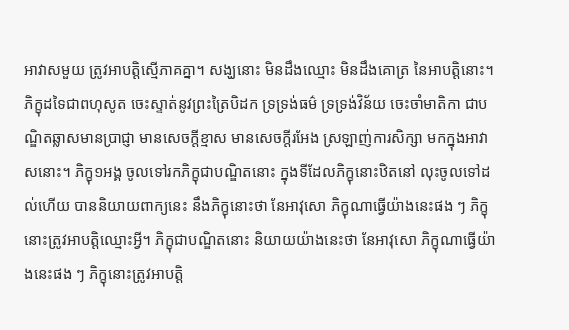អាវាសមួយ ត្រូវអាបត្តិស្មើភាគគ្នា។ សង្ឃនោះ មិនដឹងឈ្មោះ មិនដឹងគោត្រ នៃអាបត្តិនោះ។ ភិក្ខុដទៃជាពហុសូត ចេះស្ទាត់នូវព្រះត្រៃបិដក ទ្រទ្រង់ធម៌ ទ្រទ្រង់វិន័យ ចេះចាំមាតិកា ជាបណ្ឌិតឆ្លាសមានប្រាជ្ញា មានសេចក្តីខ្មាស មានសេចក្តីរអែង ស្រឡាញ់ការសិក្សា មកក្នុងអាវាសនោះ។ ភិក្ខុ១អង្គ ចូលទៅរកភិក្ខុជាបណ្ឌិតនោះ ក្នុងទីដែលភិក្ខុនោះឋិតនៅ លុះចូលទៅដល់ហើយ បាននិយាយពាក្យនេះ នឹងភិក្ខុនោះថា នែអាវុសោ ភិក្ខុណាធ្វើយ៉ាងនេះផង ៗ ភិក្ខុនោះត្រូវអាបត្តិឈ្មោះអ្វី។ ភិក្ខុជាបណ្ឌិតនោះ និយាយយ៉ាងនេះថា នែអាវុសោ ភិក្ខុណាធ្វើយ៉ាងនេះផង ៗ ភិក្ខុនោះត្រូវអាបត្តិ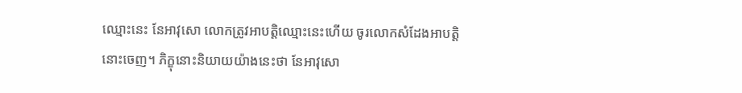ឈ្មោះនេះ នែអាវុសោ លោកត្រូវអាបត្តិឈ្មោះនេះហើយ ចូរលោកសំដែងអាបត្តិនោះចេញ។ ភិក្ខុនោះនិយាយយ៉ាងនេះថា នែអាវុសោ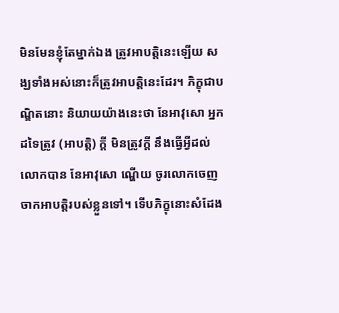មិនមែនខ្ញុំតែម្នាក់ឯង ត្រូវអាបត្តិនេះឡើយ សង្ឃទាំងអស់នោះក៏ត្រូវអាបត្តិនេះដែរ។ ភិក្ខុជាបណ្ឌិតនោះ និយាយយ៉ាងនេះថា នែអាវុសោ អ្នកដទៃត្រូវ (អាបត្តិ) ក្តី មិនត្រូវក្តី នឹងធ្វើអ្វីដល់លោកបាន នែអាវុសោ ណ្ហើយ ចូរលោកចេញចាកអាបត្តិរបស់ខ្លួនទៅ។ ទើបភិក្ខុនោះសំដែង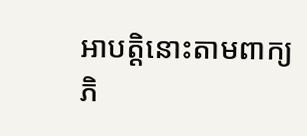អាបត្តិនោះតាមពាក្យភិ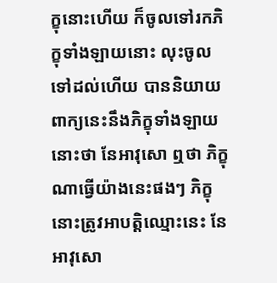ក្ខុនោះហើយ ក៏ចូលទៅរកភិក្ខុទាំងឡាយនោះ លុះចូលទៅដល់ហើយ បាននិយាយពាក្យនេះនឹងភិក្ខុទាំងឡាយនោះថា នែអាវុសោ ឮថា ភិក្ខុណាធ្វើយ៉ាងនេះផងៗ ភិក្ខុនោះត្រូវអាបត្តិឈ្មោះនេះ នែអាវុសោ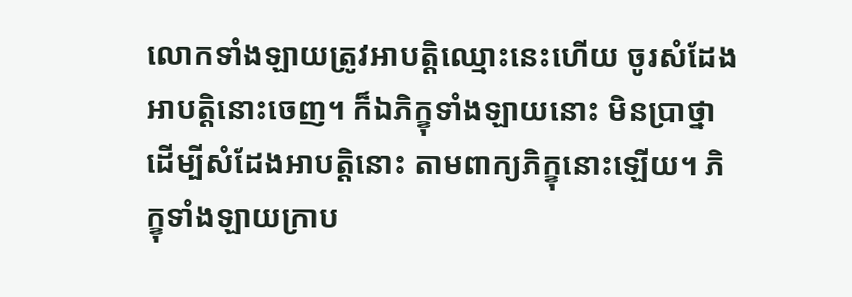លោកទាំងឡាយត្រូវអាបត្តិឈ្មោះនេះហើយ ចូរសំដែងអាបត្តិនោះចេញ។ ក៏ឯភិក្ខុទាំងឡាយនោះ មិនប្រាថ្នាដើម្បីសំដែងអាបត្តិនោះ តាមពាក្យភិក្ខុនោះឡើយ។ ភិក្ខុទាំងឡាយក្រាប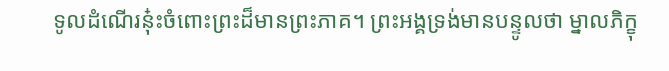ទូលដំណើរនុ៎ះចំពោះព្រះដ៏មានព្រះភាគ។ ព្រះអង្គទ្រង់មានបន្ទូលថា ម្នាលភិក្ខុ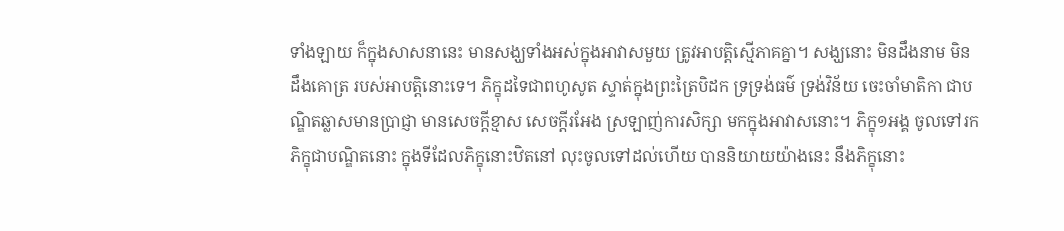ទាំងឡាយ ក៏ក្នុងសាសនានេះ មានសង្ឃទាំងអស់ក្នុងអាវាសមួយ ត្រូវអាបត្តិស្មើភាគគ្នា។ សង្ឃនោះ មិនដឹងនាម មិនដឹងគោត្រ របស់អាបត្តិនោះទេ។ ភិក្ខុដទៃជាពហូសូត ស្ទាត់ក្នុងព្រះត្រៃបិដក ទ្រទ្រង់ធម៌ ទ្រង់វិន័យ ចេះចាំមាតិកា ជាបណ្ឌិតឆ្លាសមានប្រាជ្ញា មានសេចក្តីខ្មាស សេចក្តីរអែង ស្រឡាញ់ការសិក្សា មកក្នុងអាវាសនោះ។ ភិក្ខុ១អង្គ ចូលទៅរកភិក្ខុជាបណ្ឌិតនោះ ក្នុងទីដែលភិក្ខុនោះឋិតនៅ លុះចូលទៅដល់ហើយ បាននិយាយយ៉ាងនេះ នឹងភិក្ខុនោះ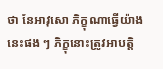ថា នែអាវុសោ ភិក្ខុណាធ្វើយ៉ាងនេះផង ៗ ភិក្ខុនោះត្រូវអាបត្តិ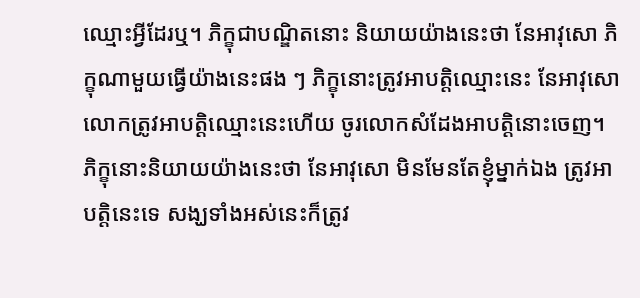ឈ្មោះអ្វីដែរឬ។ ភិក្ខុជាបណ្ឌិតនោះ និយាយយ៉ាងនេះថា នែអាវុសោ ភិក្ខុណាមួយធ្វើយ៉ាងនេះផង ៗ ភិក្ខុនោះត្រូវអាបត្តិឈ្មោះនេះ នែអាវុសោ លោកត្រូវអាបត្តិឈ្មោះនេះហើយ ចូរលោកសំដែងអាបត្តិនោះចេញ។ ភិក្ខុនោះនិយាយយ៉ាងនេះថា នែអាវុសោ មិនមែនតែខ្ញុំម្នាក់ឯង ត្រូវអាបត្តិនេះទេ សង្ឃទាំងអស់នេះក៏ត្រូវ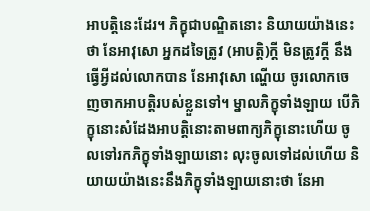អាបត្តិនេះដែរ។ ភិក្ខុជាបណ្ឌិតនោះ និយាយយ៉ាងនេះថា នែអាវុសោ អ្នកដទៃត្រូវ (អាបត្តិ)ក្តី មិនត្រូវក្តី នឹងធ្វើអ្វីដល់លោកបាន នែអាវុសោ ណ្ហើយ ចូរលោកចេញចាកអាបត្តិរបស់ខ្លួនទៅ។ ម្នាលភិក្ខុទាំងឡាយ បើភិក្ខុនោះសំដែងអាបត្តិនោះតាមពាក្យភិក្ខុនោះហើយ ចូលទៅរកភិក្ខុទាំងឡាយនោះ លុះចូលទៅដល់ហើយ និយាយយ៉ាងនេះនឹងភិក្ខុទាំងឡាយនោះថា នែអា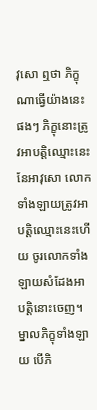វុសោ ឮថា ភិក្ខុណាធ្វើយ៉ាងនេះផងៗ ភិក្ខុនោះត្រូវអាបត្តិឈ្មោះនេះ នែអាវុសោ លោកទាំងឡាយត្រូវអាបត្តិឈ្មោះនេះហើយ ចូរលោកទាំងឡាយសំដែងអាបត្តិនោះចេញ។ ម្នាលភិក្ខុទាំងឡាយ បើភិ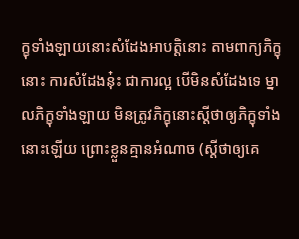ក្ខុទាំងឡាយនោះសំដែងអាបត្តិនោះ តាមពាក្យភិក្ខុនោះ ការសំដែងនុ៎ះ ជាការល្អ បើមិនសំដែងទេ ម្នាលភិក្ខុទាំងឡាយ មិនត្រូវភិក្ខុនោះស្តីថាឲ្យភិក្ខុទាំងនោះឡើយ ព្រោះខ្លួនគ្មានអំណាច (ស្តីថាឲ្យគេ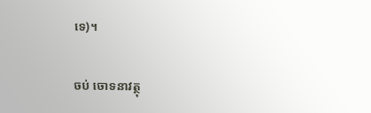ទេ)។

ចប់ ចោទនាវត្ថុ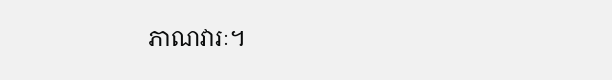ភាណវារៈ។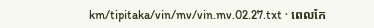km/tipitaka/vin/mv/vin.mv.02.27.txt · ពេលកែ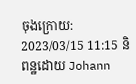ចុងក្រោយ: 2023/03/15 11:15 និពន្ឋដោយ Johann